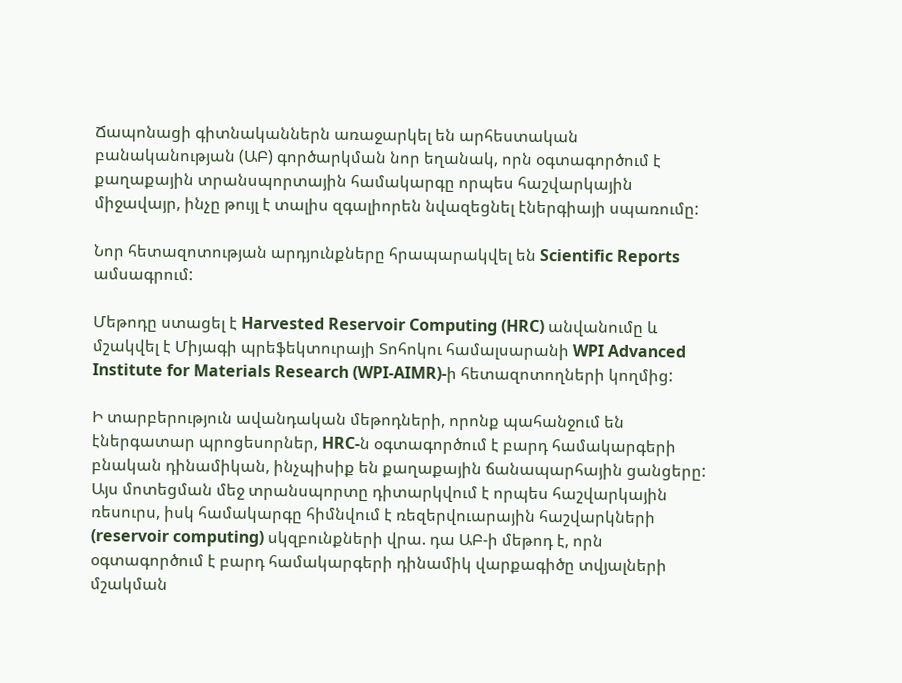Ճապոնացի գիտնականներն առաջարկել են արհեստական բանականության (ԱԲ) գործարկման նոր եղանակ, որն օգտագործում է քաղաքային տրանսպորտային համակարգը որպես հաշվարկային միջավայր, ինչը թույլ է տալիս զգալիորեն նվազեցնել էներգիայի սպառումը:

Նոր հետազոտության արդյունքները հրապարակվել են Scientific Reports ամսագրում:

Մեթոդը ստացել է Harvested Reservoir Computing (HRC) անվանումը և մշակվել է Միյագի պրեֆեկտուրայի Տոհոկու համալսարանի WPI Advanced Institute for Materials Research (WPI-AIMR)-ի հետազոտողների կողմից:

Ի տարբերություն ավանդական մեթոդների, որոնք պահանջում են էներգատար պրոցեսորներ, HRC-ն օգտագործում է բարդ համակարգերի բնական դինամիկան, ինչպիսիք են քաղաքային ճանապարհային ցանցերը: Այս մոտեցման մեջ տրանսպորտը դիտարկվում է որպես հաշվարկային ռեսուրս, իսկ համակարգը հիմնվում է ռեզերվուարային հաշվարկների (reservoir computing) սկզբունքների վրա. դա ԱԲ-ի մեթոդ է, որն օգտագործում է բարդ համակարգերի դինամիկ վարքագիծը տվյալների մշակման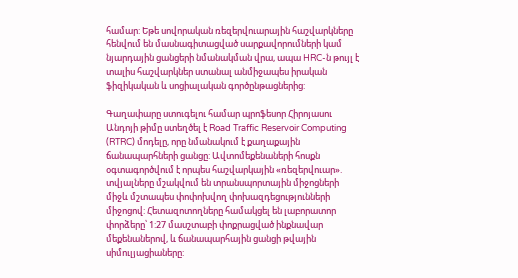համար: Եթե սովորական ռեզերվուարային հաշվարկները հենվում են մասնագիտացված սարքավորումների կամ նյարդային ցանցերի նմանակման վրա, ապա HRC-ն թույլ է տալիս հաշվարկներ ստանալ անմիջապես իրական ֆիզիկական և սոցիալական գործընթացներից:

Գաղափարը ստուգելու համար պրոֆեսոր Հիրոյասու Անդոյի թիմը ստեղծել է Road Traffic Reservoir Computing (RTRC) մոդելը, որը նմանակում է քաղաքային ճանապարհների ցանցը: Ավտոմեքենաների հոսքն օգտագործվում է որպես հաշվարկային «ռեզերվուար». տվյալները մշակվում են տրանսպորտային միջոցների միջև մշտապես փոփոխվող փոխազդեցությունների միջոցով: Հետազոտողները համակցել են լաբորատոր փորձերը՝ 1:27 մասշտաբի փոքրացված ինքնավար մեքենաներով, և ճանապարհային ցանցի թվային սիմուլյացիաները: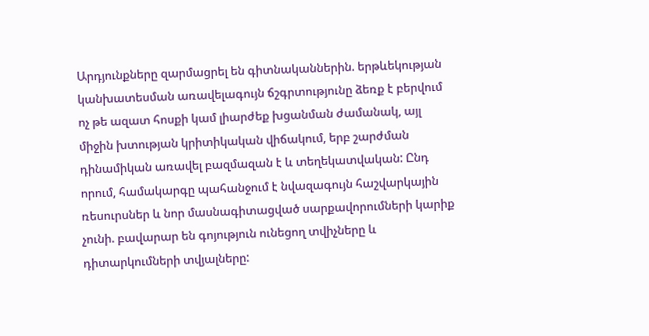Արդյունքները զարմացրել են գիտնականներին. երթևեկության կանխատեսման առավելագույն ճշգրտությունը ձեռք է բերվում ոչ թե ազատ հոսքի կամ լիարժեք խցանման ժամանակ, այլ միջին խտության կրիտիկական վիճակում, երբ շարժման դինամիկան առավել բազմազան է և տեղեկատվական: Ընդ որում, համակարգը պահանջում է նվազագույն հաշվարկային ռեսուրսներ և նոր մասնագիտացված սարքավորումների կարիք չունի. բավարար են գոյություն ունեցող տվիչները և դիտարկումների տվյալները: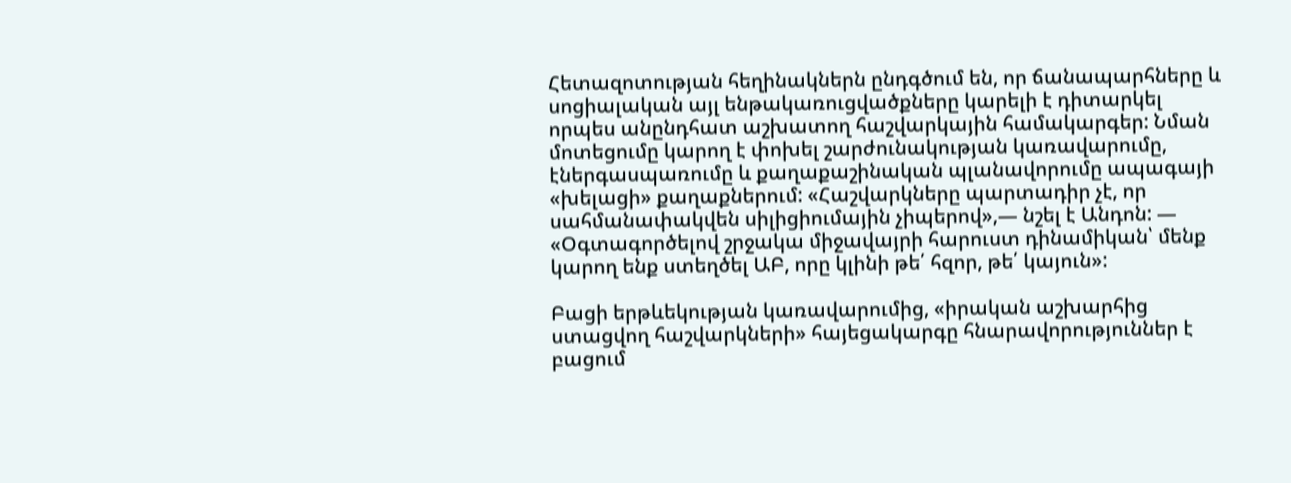Հետազոտության հեղինակներն ընդգծում են, որ ճանապարհները և սոցիալական այլ ենթակառուցվածքները կարելի է դիտարկել որպես անընդհատ աշխատող հաշվարկային համակարգեր: Նման մոտեցումը կարող է փոխել շարժունակության կառավարումը, էներգասպառումը և քաղաքաշինական պլանավորումը ապագայի «խելացի» քաղաքներում: «Հաշվարկները պարտադիր չէ, որ սահմանափակվեն սիլիցիումային չիպերով»,— նշել է Անդոն: — «Օգտագործելով շրջակա միջավայրի հարուստ դինամիկան՝ մենք կարող ենք ստեղծել ԱԲ, որը կլինի թե՛ հզոր, թե՛ կայուն»:

Բացի երթևեկության կառավարումից, «իրական աշխարհից ստացվող հաշվարկների» հայեցակարգը հնարավորություններ է բացում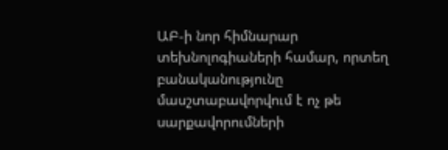ԱԲ-ի նոր հիմնարար տեխնոլոգիաների համար, որտեղ բանականությունը մասշտաբավորվում է ոչ թե սարքավորումների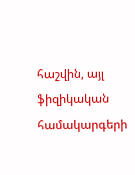հաշվին, այլ ֆիզիկական համակարգերի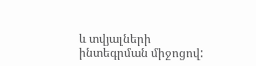և տվյալների ինտեգրման միջոցով: